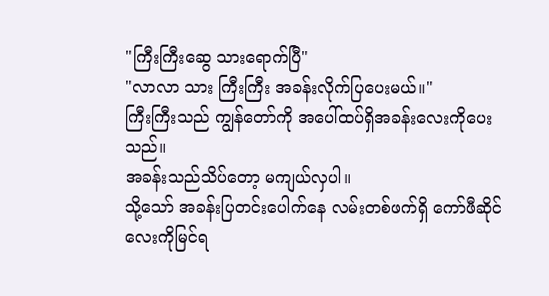"ကြီးကြီးဆွေ သားရောက်ပြီ"
"လာလာ သား ကြီးကြီး အခန်းလိုက်ပြပေးမယ်။"
ကြီးကြီးသည် ကျွန်တော်ကို အပေါ်ထပ်ရှိအခန်းလေးကိုပေးသည်။
အခန်းသည်သိပ်တော့ မကျယ်လှပါ။
သို့သော် အခန်းပြတင်းပေါက်နေ လမ်းတစ်ဖက်ရှိ ကော်ဖီဆိုင်လေးကိုမြင်ရ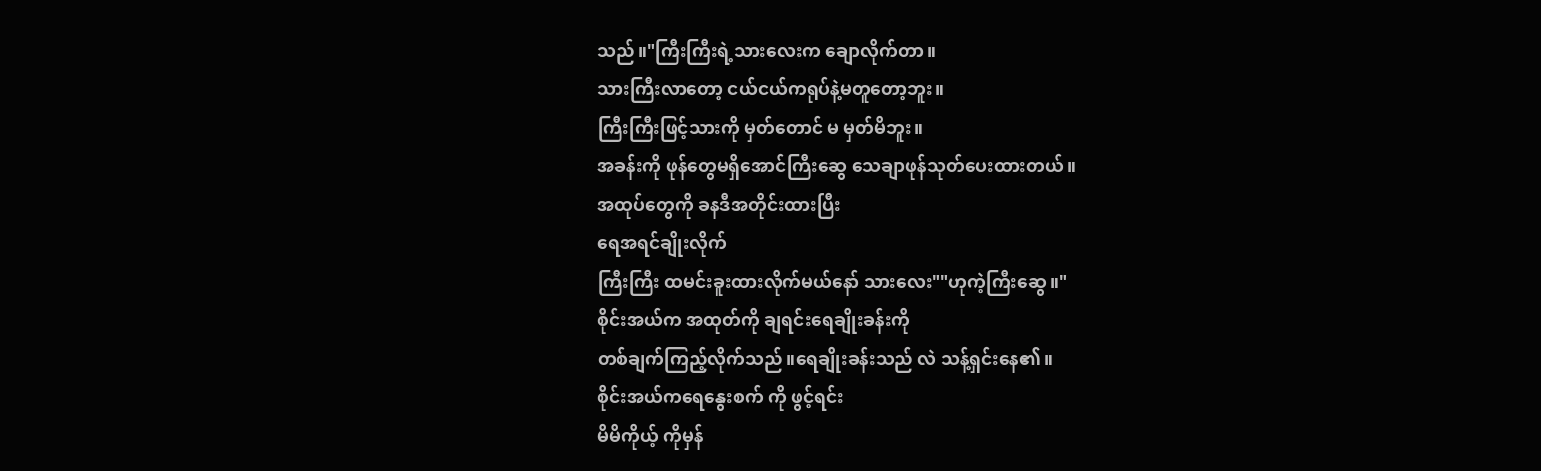သည်။"ကြီးကြီးရဲ့သားလေးက ချောလိုက်တာ။
သားကြီးလာတော့ ငယ်ငယ်ကရုပ်နဲ့မတူတော့ဘူး။
ကြီးကြီးဖြင့်သားကို မှတ်တောင် မ မှတ်မိဘူး။
အခန်းကို ဖုန်တွေမရှိအောင်ကြီးဆွေ သေချာဖုန်သုတ်ပေးထားတယ်။
အထုပ်တွေကို ခနဒီအတိုင်းထားပြီး
ရေအရင်ချိုးလိုက်
ကြီးကြီး ထမင်းခူးထားလိုက်မယ်နော် သားလေး""ဟုကဲ့ကြီးဆွေ။"
စိုင်းအယ်က အထုတ်ကို ချရင်းရေချိုးခန်းကို
တစ်ချက်ကြည့်လိုက်သည်။ရေချိုးခန်းသည် လဲ သန့်ရှင်းနေ၏။
စိုင်းအယ်ကရေနွေးစက် ကို ဖွင့်ရင်း
မိမိကိုယ့် ကိုမှန်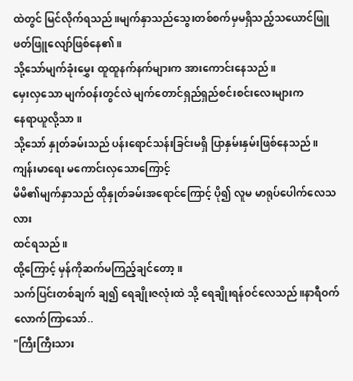ထဲတွင် မြင်လိုက်ရသည်။မျက်နှာသည်သွေးတစ်စက်မှမရှိသည့်သယောင်ဖြူဖတ်ဖြူလျော်ဖြစ်နေ၏။
သို့သော်မျက်ခုံးမွှေး ထူထူနက်နက်များက အားကောင်းနေသည်။
မှေးလှသော မျက်ဝန်းတွင်လဲ မျက်တောင်ရှည်ရှည်စင်းစင်းလေးများက
နေရာယူလို့သာ။
သို့သော် နှုတ်ခမ်းသည် ပန်းရောင်သန်းခြင်းမရှိ ပြာနှမ်းနှမ်းဖြစ်နေသည်။
ကျန်းမာရေး မကောင်းလှသောကြောင့်
မိမိ၏မျက်နှာသည် ထိုနှုတ်ခမ်းအရောင်ကြောင့် ပို၍ လူမ မာရုပ်ပေါက်လေသလား
ထင်ရသည်။
ထို့ကြောင့် မှန်ကိုဆက်မကြည့်ချင်တော့။
သက်ပြင်းတစ်ချက် ချ၍ ရေချိုးဇလုံးထဲ သို့ ရေချိုးရန်ဝင်လေသည်။နာရီဝက်လောက်ကြာသော်..
"ကြီးကြီးသား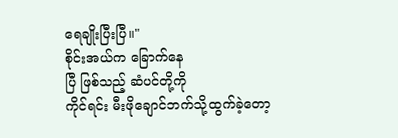ရေချိုးပြီးပြီ။"
စိုင်းအယ်က ခြောက်နေ
ပြီ ဖြစ်သည့် ဆံပင်တို့ကို
ကိုင်ရင်း မီးဖိုချောင်ဘက်သို့ထွက်ခဲ့တော့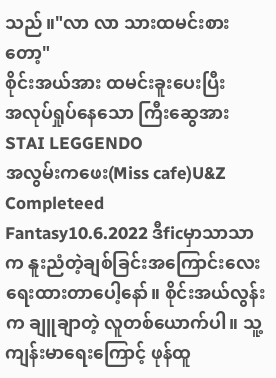သည်။"လာ လာ သားထမင်းစားတော့"
စိုင်းအယ်အား ထမင်းခူးပေးပြီး
အလုပ်ရှုပ်နေသော ကြီးဆွေအား
STAI LEGGENDO
အလွမ်းကဖေး(Miss cafe)U&Z Completeed
Fantasy10.6.2022 ဒီficမှာသာသာက နူးညံတဲ့ချစ်ခြင်းအကြောင်းလေးရေးထားတာပေါ့နော်။ စိုင်းအယ်လွန်း က ချူချာတဲ့ လူတစ်ယောက်ပါ။ သူ့ကျန်းမာရေးကြောင့် ဖုန်ထူ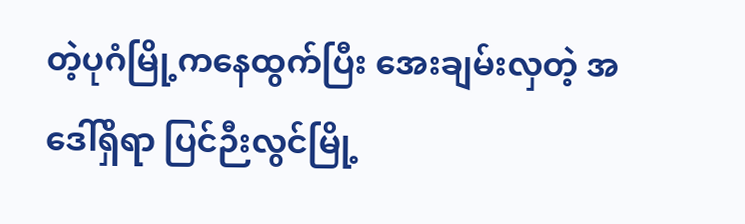တဲ့ပုဂံမြို့ကနေထွက်ပြီး အေးချမ်းလှတဲ့ အဒေါ်ရှိရာ ပြင်ဉီးလွင်မြို့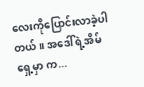လေးကိုပြောင်းလာခဲ့ပါတယ်။ အဒေါ်ရဲ့အိမ်ရှေ့မှာ က...